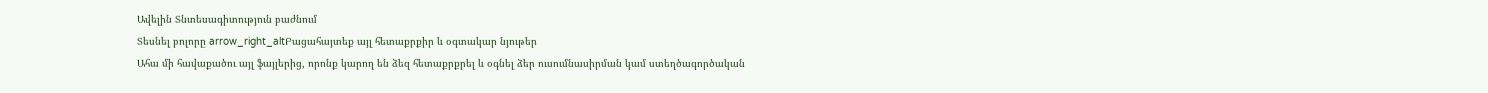Ավելին Տնտեսագիտություն բաժնում
Տեսնել բոլորը arrow_right_altԲացահայտեք այլ հետաքրքիր և օգտակար նյութեր
Ահա մի հավաքածու այլ ֆայլերից, որոնք կարող են ձեզ հետաքրքրել և օգնել ձեր ուսումնասիրման կամ ստեղծագործական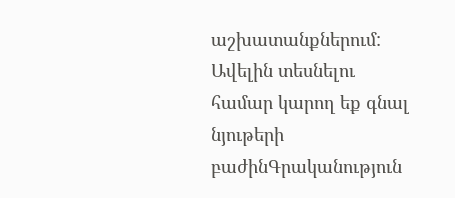աշխատանքներում: Ավելին տեսնելու համար կարող եք գնալ նյութերի բաժինԳրականություն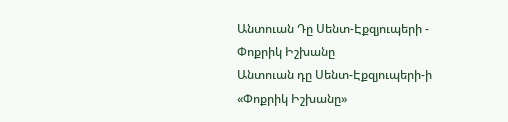Անտուան Դը Սենտ-Էքզյուպերի - Փոքրիկ Իշխանը
Անտուան դը Սենտ-Էքզյուպերի-ի «Փոքրիկ Իշխանը»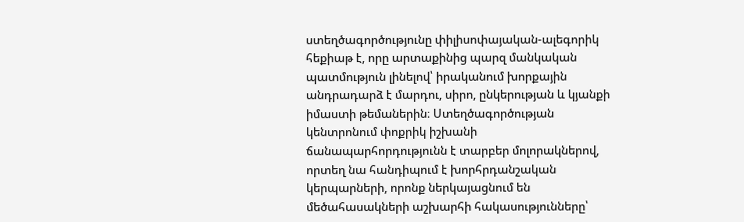ստեղծագործությունը փիլիսոփայական-ալեգորիկ հեքիաթ է, որը արտաքինից պարզ մանկական պատմություն լինելով՝ իրականում խորքային անդրադարձ է մարդու, սիրո, ընկերության և կյանքի իմաստի թեմաներին։ Ստեղծագործության կենտրոնում փոքրիկ իշխանի ճանապարհորդությունն է տարբեր մոլորակներով, որտեղ նա հանդիպում է խորհրդանշական կերպարների, որոնք ներկայացնում են մեծահասակների աշխարհի հակասությունները՝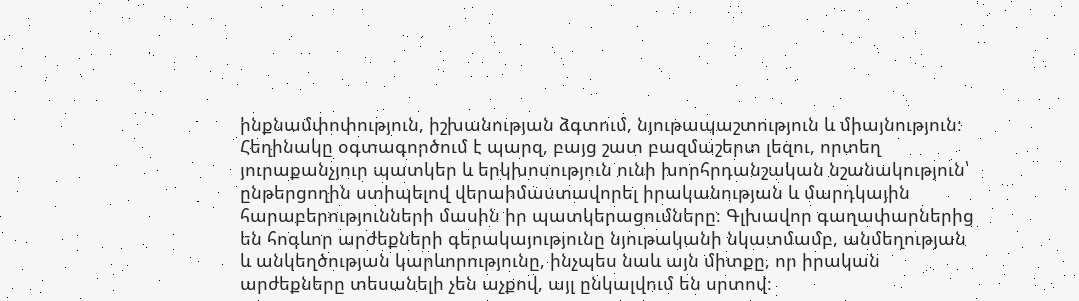ինքնամփոփություն, իշխանության ձգտում, նյութապաշտություն և միայնություն։ Հեղինակը օգտագործում է պարզ, բայց շատ բազմաշերտ լեզու, որտեղ յուրաքանչյուր պատկեր և երկխոսություն ունի խորհրդանշական նշանակություն՝ ընթերցողին ստիպելով վերաիմաստավորել իրականության և մարդկային հարաբերությունների մասին իր պատկերացումները։ Գլխավոր գաղափարներից են հոգևոր արժեքների գերակայությունը նյութականի նկատմամբ, անմեղության և անկեղծության կարևորությունը, ինչպես նաև այն միտքը, որ իրական արժեքները տեսանելի չեն աչքով, այլ ընկալվում են սրտով։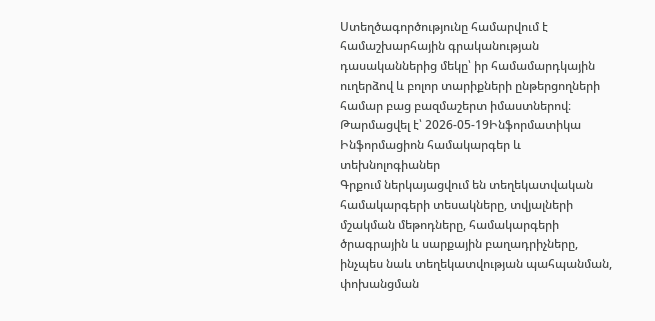Ստեղծագործությունը համարվում է համաշխարհային գրականության դասականներից մեկը՝ իր համամարդկային ուղերձով և բոլոր տարիքների ընթերցողների համար բաց բազմաշերտ իմաստներով։
Թարմացվել է՝ 2026-05-19Ինֆորմատիկա
Ինֆորմացիոն համակարգեր և տեխնոլոգիաներ
Գրքում ներկայացվում են տեղեկատվական համակարգերի տեսակները, տվյալների մշակման մեթոդները, համակարգերի ծրագրային և սարքային բաղադրիչները, ինչպես նաև տեղեկատվության պահպանման, փոխանցման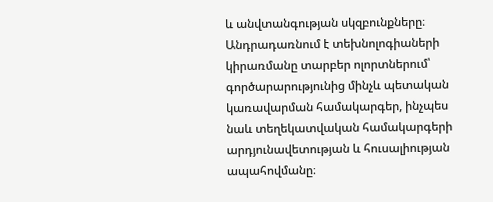և անվտանգության սկզբունքները։ Անդրադառնում է տեխնոլոգիաների կիրառմանը տարբեր ոլորտներում՝ գործարարությունից մինչև պետական կառավարման համակարգեր, ինչպես նաև տեղեկատվական համակարգերի արդյունավետության և հուսալիության ապահովմանը։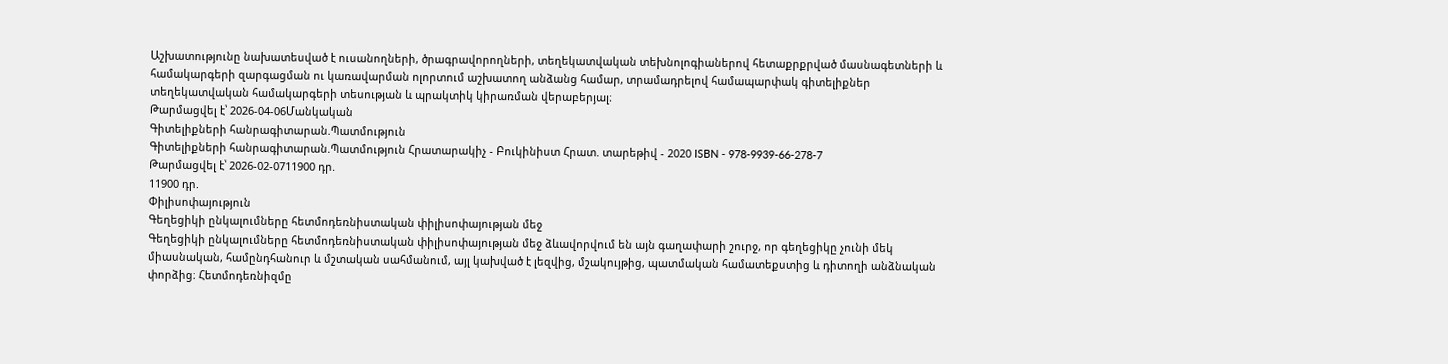Աշխատությունը նախատեսված է ուսանողների, ծրագրավորողների, տեղեկատվական տեխնոլոգիաներով հետաքրքրված մասնագետների և համակարգերի զարգացման ու կառավարման ոլորտում աշխատող անձանց համար, տրամադրելով համապարփակ գիտելիքներ տեղեկատվական համակարգերի տեսության և պրակտիկ կիրառման վերաբերյալ։
Թարմացվել է՝ 2026-04-06Մանկական
Գիտելիքների հանրագիտարան.Պատմություն
Գիտելիքների հանրագիտարան.Պատմություն Հրատարակիչ - Բուկինիստ Հրատ. տարեթիվ - 2020 ISBN - 978-9939-66-278-7
Թարմացվել է՝ 2026-02-0711900 դր.
11900 դր.
Փիլիսոփայություն
Գեղեցիկի ընկալումները հետմոդեռնիստական փիլիսոփայության մեջ
Գեղեցիկի ընկալումները հետմոդեռնիստական փիլիսոփայության մեջ ձևավորվում են այն գաղափարի շուրջ, որ գեղեցիկը չունի մեկ միասնական, համընդհանուր և մշտական սահմանում, այլ կախված է լեզվից, մշակույթից, պատմական համատեքստից և դիտողի անձնական փորձից։ Հետմոդեռնիզմը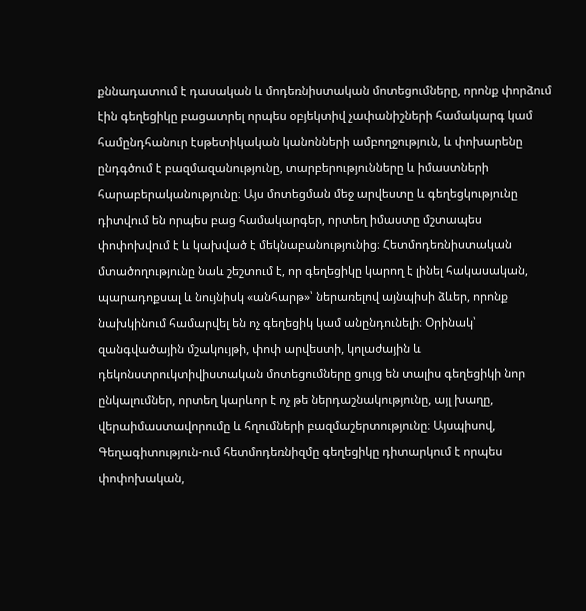քննադատում է դասական և մոդեռնիստական մոտեցումները, որոնք փորձում էին գեղեցիկը բացատրել որպես օբյեկտիվ չափանիշների համակարգ կամ համընդհանուր էսթետիկական կանոնների ամբողջություն, և փոխարենը ընդգծում է բազմազանությունը, տարբերությունները և իմաստների հարաբերականությունը։ Այս մոտեցման մեջ արվեստը և գեղեցկությունը դիտվում են որպես բաց համակարգեր, որտեղ իմաստը մշտապես փոփոխվում է և կախված է մեկնաբանությունից։ Հետմոդեռնիստական մտածողությունը նաև շեշտում է, որ գեղեցիկը կարող է լինել հակասական, պարադոքսալ և նույնիսկ «անհարթ»՝ ներառելով այնպիսի ձևեր, որոնք նախկինում համարվել են ոչ գեղեցիկ կամ անընդունելի։ Օրինակ՝ զանգվածային մշակույթի, փոփ արվեստի, կոլաժային և դեկոնստրուկտիվիստական մոտեցումները ցույց են տալիս գեղեցիկի նոր ընկալումներ, որտեղ կարևոր է ոչ թե ներդաշնակությունը, այլ խաղը, վերաիմաստավորումը և հղումների բազմաշերտությունը։ Այսպիսով, Գեղագիտություն-ում հետմոդեռնիզմը գեղեցիկը դիտարկում է որպես փոփոխական,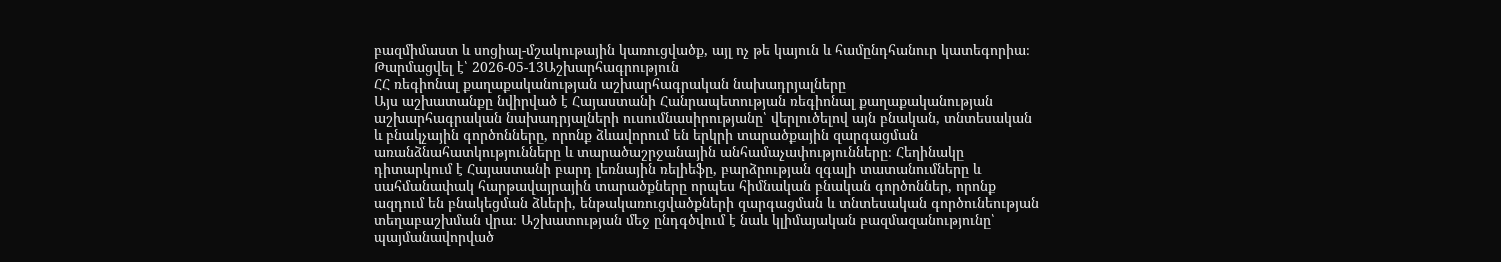բազմիմաստ և սոցիալ-մշակութային կառուցվածք, այլ ոչ թե կայուն և համընդհանուր կատեգորիա։
Թարմացվել է՝ 2026-05-13Աշխարհագրություն
ՀՀ ռեգիոնալ քաղաքականության աշխարհագրական նախադրյալները
Այս աշխատանքը նվիրված է Հայաստանի Հանրապետության ռեգիոնալ քաղաքականության աշխարհագրական նախադրյալների ուսումնասիրությանը՝ վերլուծելով այն բնական, տնտեսական և բնակչային գործոնները, որոնք ձևավորում են երկրի տարածքային զարգացման առանձնահատկությունները և տարածաշրջանային անհամաչափությունները։ Հեղինակը դիտարկում է Հայաստանի բարդ լեռնային ռելիեֆը, բարձրության զգալի տատանումները և սահմանափակ հարթավայրային տարածքները որպես հիմնական բնական գործոններ, որոնք ազդում են բնակեցման ձևերի, ենթակառուցվածքների զարգացման և տնտեսական գործունեության տեղաբաշխման վրա։ Աշխատության մեջ ընդգծվում է նաև կլիմայական բազմազանությունը՝ պայմանավորված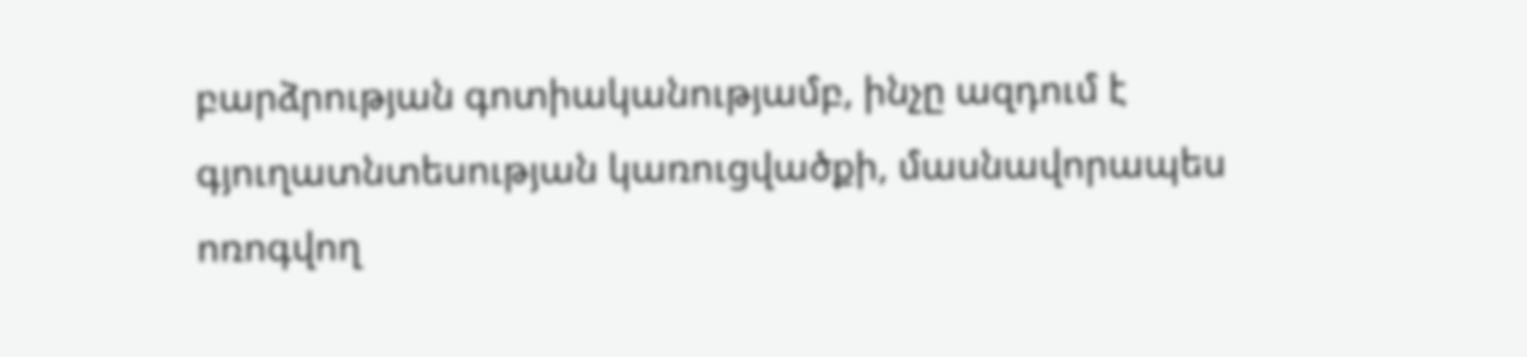բարձրության գոտիականությամբ, ինչը ազդում է գյուղատնտեսության կառուցվածքի, մասնավորապես ոռոգվող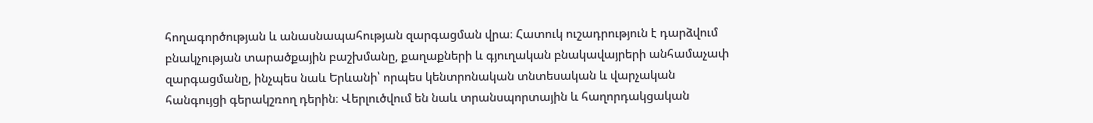հողագործության և անասնապահության զարգացման վրա։ Հատուկ ուշադրություն է դարձվում բնակչության տարածքային բաշխմանը, քաղաքների և գյուղական բնակավայրերի անհամաչափ զարգացմանը, ինչպես նաև Երևանի՝ որպես կենտրոնական տնտեսական և վարչական հանգույցի գերակշռող դերին։ Վերլուծվում են նաև տրանսպորտային և հաղորդակցական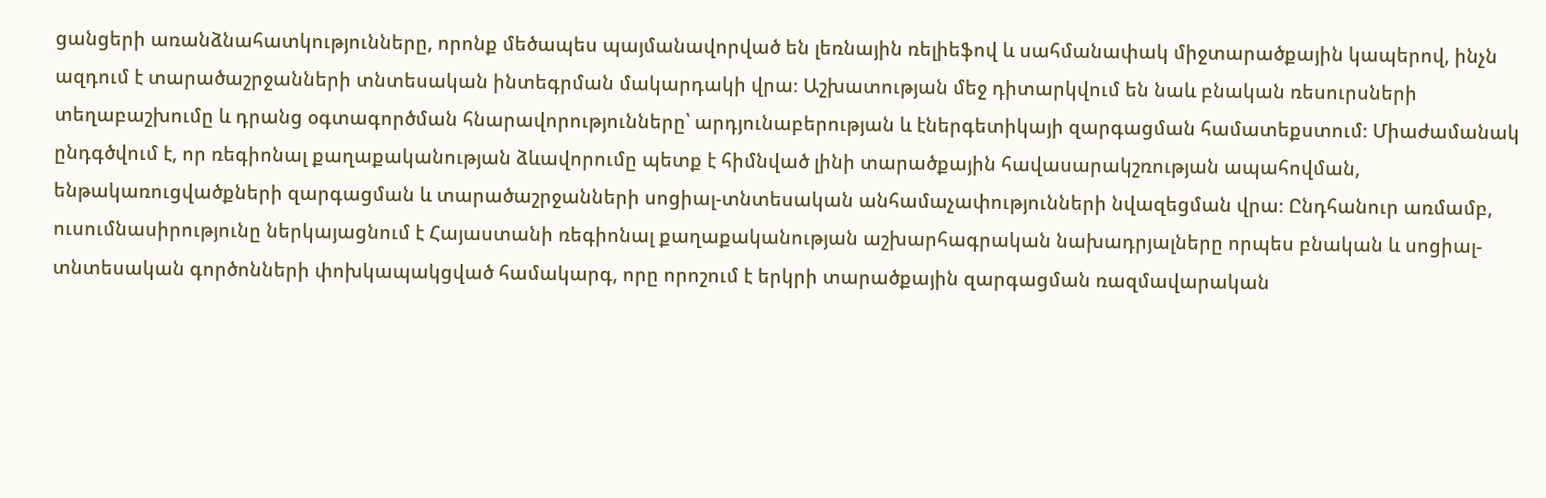ցանցերի առանձնահատկությունները, որոնք մեծապես պայմանավորված են լեռնային ռելիեֆով և սահմանափակ միջտարածքային կապերով, ինչն ազդում է տարածաշրջանների տնտեսական ինտեգրման մակարդակի վրա։ Աշխատության մեջ դիտարկվում են նաև բնական ռեսուրսների տեղաբաշխումը և դրանց օգտագործման հնարավորությունները՝ արդյունաբերության և էներգետիկայի զարգացման համատեքստում։ Միաժամանակ ընդգծվում է, որ ռեգիոնալ քաղաքականության ձևավորումը պետք է հիմնված լինի տարածքային հավասարակշռության ապահովման, ենթակառուցվածքների զարգացման և տարածաշրջանների սոցիալ-տնտեսական անհամաչափությունների նվազեցման վրա։ Ընդհանուր առմամբ, ուսումնասիրությունը ներկայացնում է Հայաստանի ռեգիոնալ քաղաքականության աշխարհագրական նախադրյալները որպես բնական և սոցիալ-տնտեսական գործոնների փոխկապակցված համակարգ, որը որոշում է երկրի տարածքային զարգացման ռազմավարական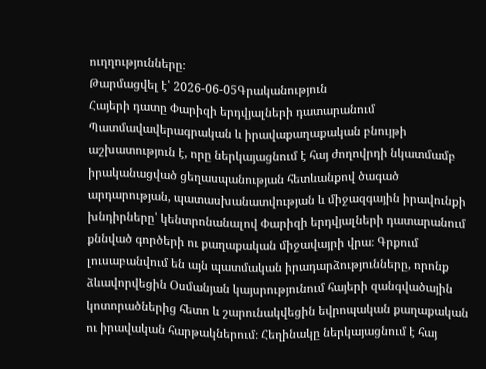ուղղությունները։
Թարմացվել է՝ 2026-06-05Գրականություն
Հայերի դատը Փարիզի երդվյալների դատարանում
Պատմավավերագրական և իրավաքաղաքական բնույթի աշխատություն է, որը ներկայացնում է հայ ժողովրդի նկատմամբ իրականացված ցեղասպանության հետևանքով ծագած արդարության, պատասխանատվության և միջազգային իրավունքի խնդիրները՝ կենտրոնանալով Փարիզի երդվյալների դատարանում քննված գործերի ու քաղաքական միջավայրի վրա։ Գրքում լուսաբանվում են այն պատմական իրադարձությունները, որոնք ձևավորվեցին Օսմանյան կայսրությունում հայերի զանգվածային կոտորածներից հետո և շարունակվեցին եվրոպական քաղաքական ու իրավական հարթակներում։ Հեղինակը ներկայացնում է հայ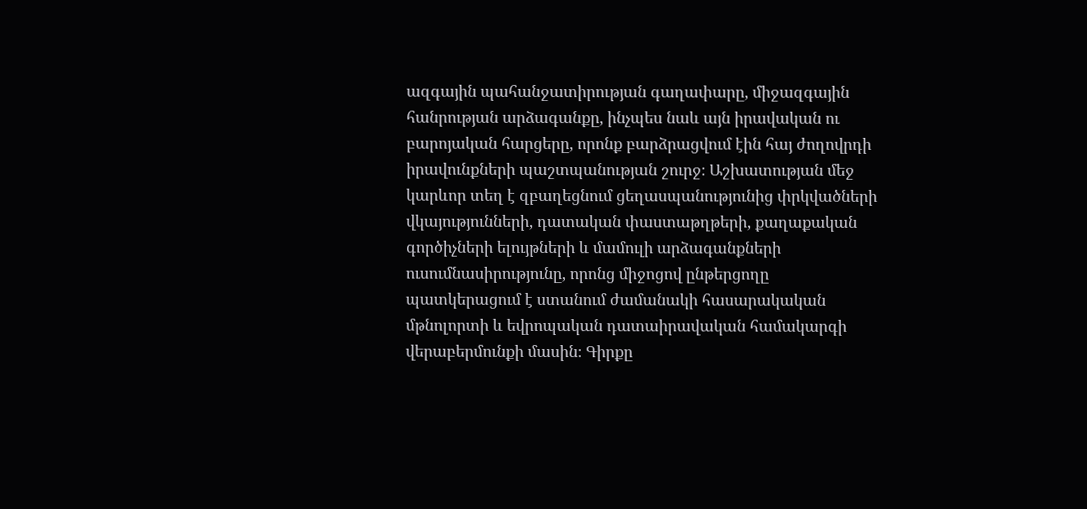ազգային պահանջատիրության գաղափարը, միջազգային հանրության արձագանքը, ինչպես նաև այն իրավական ու բարոյական հարցերը, որոնք բարձրացվում էին հայ ժողովրդի իրավունքների պաշտպանության շուրջ։ Աշխատության մեջ կարևոր տեղ է զբաղեցնում ցեղասպանությունից փրկվածների վկայությունների, դատական փաստաթղթերի, քաղաքական գործիչների ելույթների և մամուլի արձագանքների ուսումնասիրությունը, որոնց միջոցով ընթերցողը պատկերացում է ստանում ժամանակի հասարակական մթնոլորտի և եվրոպական դատաիրավական համակարգի վերաբերմունքի մասին։ Գիրքը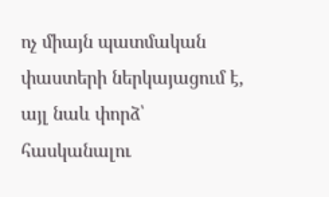ոչ միայն պատմական փաստերի ներկայացում է, այլ նաև փորձ՝ հասկանալու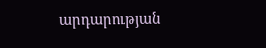արդարության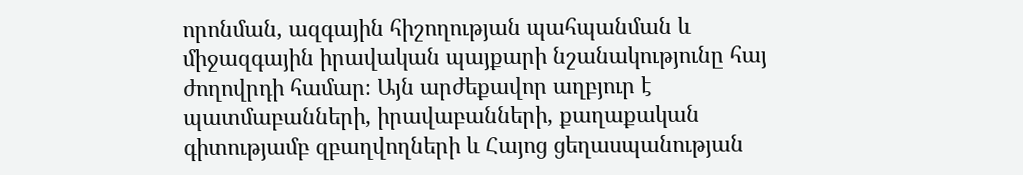որոնման, ազգային հիշողության պահպանման և միջազգային իրավական պայքարի նշանակությունը հայ ժողովրդի համար։ Այն արժեքավոր աղբյուր է պատմաբանների, իրավաբանների, քաղաքական գիտությամբ զբաղվողների և Հայոց ցեղասպանության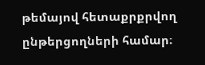թեմայով հետաքրքրվող ընթերցողների համար։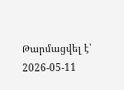Թարմացվել է՝ 2026-05-11